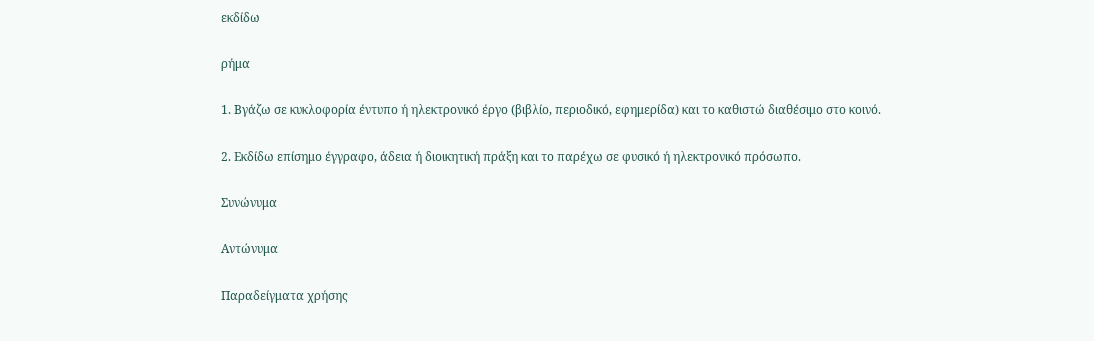εκδίδω

ρήμα

1. Βγάζω σε κυκλοφορία έντυπο ή ηλεκτρονικό έργο (βιβλίο, περιοδικό, εφημερίδα) και το καθιστώ διαθέσιμο στο κοινό.

2. Εκδίδω επίσημο έγγραφο, άδεια ή διοικητική πράξη και το παρέχω σε φυσικό ή ηλεκτρονικό πρόσωπο.

Συνώνυμα

Αντώνυμα

Παραδείγματα χρήσης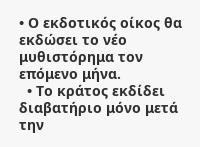• Ο εκδοτικός οίκος θα εκδώσει το νέο μυθιστόρημα τον επόμενο μήνα.
  • Το κράτος εκδίδει διαβατήριο μόνο μετά την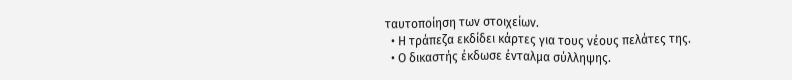ταυτοποίηση των στοιχείων.
  • Η τράπεζα εκδίδει κάρτες για τους νέους πελάτες της.
  • Ο δικαστής έκδωσε ένταλμα σύλληψης.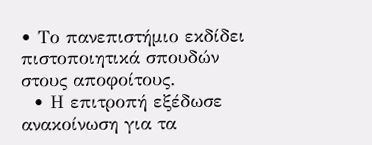• Το πανεπιστήμιο εκδίδει πιστοποιητικά σπουδών στους αποφοίτους.
  • Η επιτροπή εξέδωσε ανακοίνωση για τα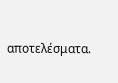αποτελέσματα.